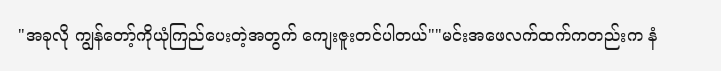"အခုလို ကျွန်တော့်ကိုယုံကြည်ပေးတဲ့အတွက် ကျေးဇူးတင်ပါတယ်""မင်းအဖေလက်ထက်ကတည်းက နံ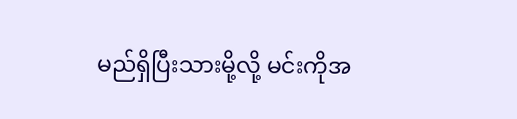မည်ရှိပြီးသားမို့လို့ မင်းကိုအ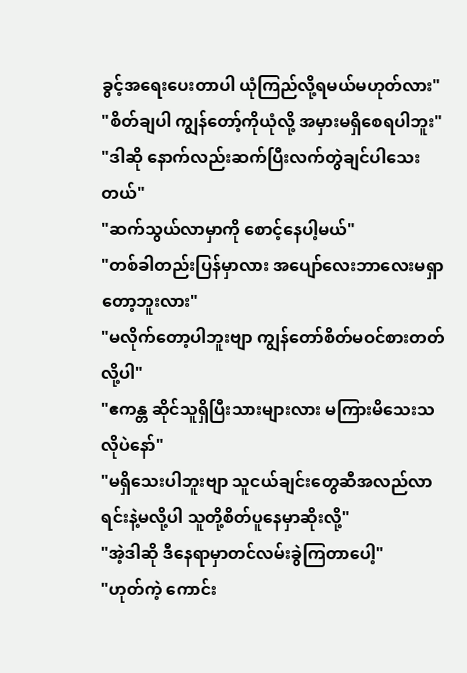ခွင့်အရေးပေးတာပါ ယုံကြည်လို့ရမယ်မဟုတ်လား"
"စိတ်ချပါ ကျွန်တော့်ကိုယုံလို့ အမှားမရှိစေရပါဘူး"
"ဒါဆို နောက်လည်းဆက်ပြီးလက်တွဲချင်ပါသေးတယ်"
"ဆက်သွယ်လာမှာကို စောင့်နေပါ့မယ်"
"တစ်ခါတည်းပြန်မှာလား အပျော်လေးဘာလေးမရှာတော့ဘူးလား"
"မလိုက်တော့ပါဘူးဗျာ ကျွန်တော်စိတ်မဝင်စားတတ်လို့ပါ"
"ဧကန္တ ဆိုင်သူရှိပြီးသားများလား မကြားမိသေးသလိုပဲနော်"
"မရှိသေးပါဘူးဗျာ သူငယ်ချင်းတွေဆီအလည်လာရင်းနဲ့မလို့ပါ သူတို့စိတ်ပူနေမှာဆိုးလို့"
"အဲ့ဒါဆို ဒီနေရာမှာတင်လမ်းခွဲကြတာပေါ့"
"ဟုတ်ကဲ့ ကောင်း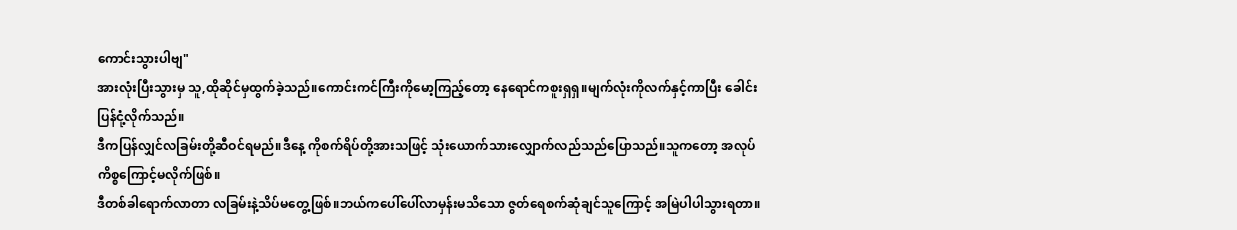ကောင်းသွားပါဗျ"
အားလုံးပြီးသွားမှ သူ,ထိုဆိုင်မှထွက်ခဲ့သည်။ကောင်းကင်ကြီးကိုမော့ကြည့်တော့ နေရောင်ကစူးရှရှ။မျက်လုံးကိုလက်နှင့်ကာပြီး ခေါင်းပြန်ငုံ့လိုက်သည်။
ဒီကပြန်လျှင်လခြမ်းတို့ဆီဝင်ရမည်။ဒီနေ့ ကိုစက်ရိပ်တို့အားသဖြင့် သုံးယောက်သားလျှောက်လည်သည်ပြောသည်။သူကတော့ အလုပ်ကိစ္စကြောင့်မလိုက်ဖြစ်။
ဒီတစ်ခါရောက်လာတာ လခြမ်းနဲ့သိပ်မတွေ့ဖြစ်။ဘယ်ကပေါ်ပေါ်လာမှန်းမသိသော ဇွတ်ရေစက်ဆုံချင်သူကြောင့် အမြဲပါပါသွားရတာ။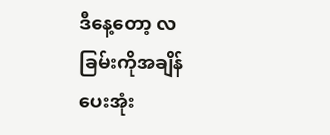ဒီနေ့တော့ လခြမ်းကိုအချိန်ပေးအုံး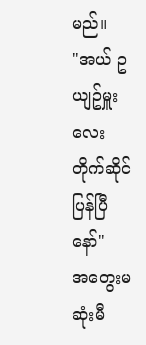မည်။
"အယ် ဥယျဥ်မှူးလေး တိုက်ဆိုင်ပြန်ပြီနော်"
အတွေးမဆုံးမီ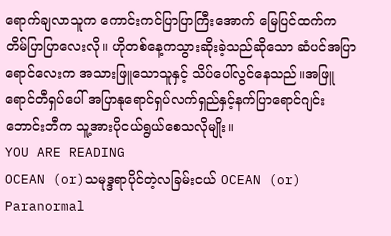ရောက်ချလာသူက ကောင်းကင်ပြာပြာကြီးအောက် မြေပြင်ထက်က တိမ်ပြာပြာလေးလို။ ဟိုတစ်နေ့ကသွားဆိုးခဲ့သည်ဆိုသော ဆံပင်အပြာရောင်လေးက အသားဖြူသောသူနှင့် သိပ်ပေါ်လွင်နေသည်။အဖြူရောင်တီရှပ်ပေါ် အပြာနုရောင်ရှပ်လက်ရှည်နှင့်နက်ပြာရောင်ဂျင်းဘောင်းဘီက သူ့အားပိုငယ်ရွယ်စေသလိုမျိုး။
YOU ARE READING
OCEAN (or)သမုဒ္ဒရာပိုင်တဲ့လခြမ်းငယ် OCEAN (or)
Paranormal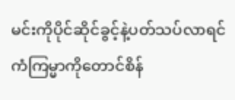မင်းကိုပိုင်ဆိုင်ခွင့်နဲ့ပတ်သပ်လာရင် ကံကြမ္မာကိုတောင်စိန်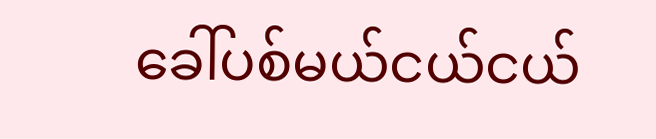ခေါ်ပစ်မယ်ငယ်ငယ်